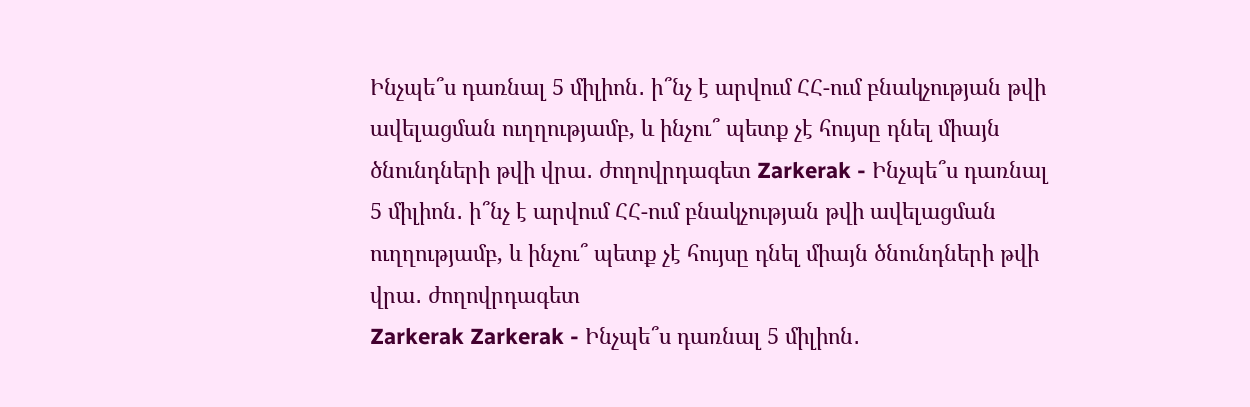Ինչպե՞ս դառնալ 5 միլիոն․ ի՞նչ է արվում ՀՀ-ում բնակչության թվի ավելացման ուղղությամբ, և ինչու՞ պետք չէ հույսը դնել միայն ծնունդների թվի վրա․ ժողովրդագետ Zarkerak - Ինչպե՞ս դառնալ 5 միլիոն․ ի՞նչ է արվում ՀՀ-ում բնակչության թվի ավելացման ուղղությամբ, և ինչու՞ պետք չէ հույսը դնել միայն ծնունդների թվի վրա․ ժողովրդագետ
Zarkerak Zarkerak - Ինչպե՞ս դառնալ 5 միլիոն․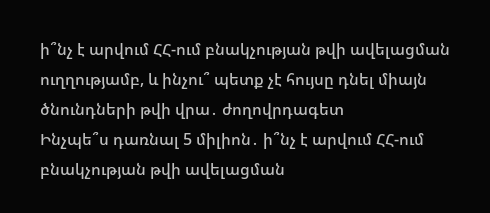ի՞նչ է արվում ՀՀ-ում բնակչության թվի ավելացման ուղղությամբ, և ինչու՞ պետք չէ հույսը դնել միայն ծնունդների թվի վրա․ ժողովրդագետ
Ինչպե՞ս դառնալ 5 միլիոն․ ի՞նչ է արվում ՀՀ-ում բնակչության թվի ավելացման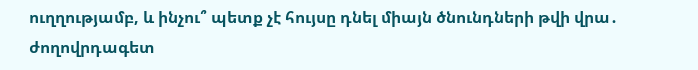ուղղությամբ, և ինչու՞ պետք չէ հույսը դնել միայն ծնունդների թվի վրա․ ժողովրդագետ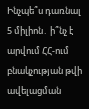Ինչպե՞ս դառնալ 5 միլիոն․ ի՞նչ է արվում ՀՀ-ում բնակչության թվի ավելացման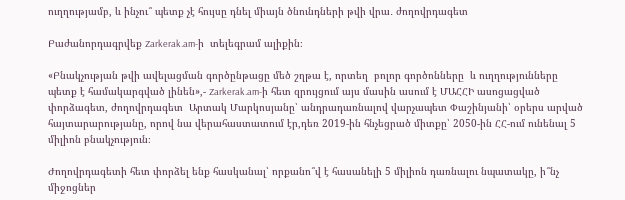ուղղությամբ, և ինչու՞ պետք չէ հույսը դնել միայն ծնունդների թվի վրա․ ժողովրդագետ

Բաժանորդագրվեք Zarkerak.am-ի  տելեգրամ ալիքին։

«Բնակչության թվի ավելացման գործընթացը մեծ շղթա է, որտեղ  բոլոր գործոնները  և ուղղությունները պետք է համակարգված լինեն»,- Zarkerak.am-ի հետ զրույցում այս մասին ասում է ՄԱՀՀԻ ասոցացված փորձագետ, ժողովրդագետ  Արտակ Մարկոսյանը՝ անդրադառնալով վարչապետ Փաշինյանի՝ օրերս արված հայտարարությանը, որով նա վերահաստատում էր,դեռ 2019-ին հնչեցրած միտքը՝ 2050-ին ՀՀ-ում ունենալ 5 միլիոն բնակչություն։

Ժողովրդագետի հետ փորձել ենք հասկանալ՝ որքանո՞վ է հասանելի 5 միլիոն դառնալու նպատակը, ի՞նչ միջոցներ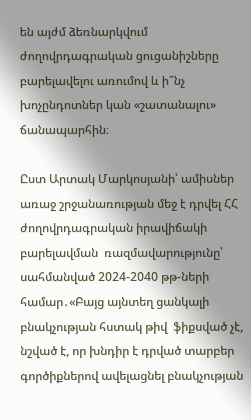են այժմ ձեռնարկվում ժողովրդագրական ցուցանիշները բարելավելու առումով և ի՞նչ խոչընդոտներ կան «շատանալու» ճանապարհին։

Ըստ Արտակ Մարկոսյանի՝ ամիսներ առաջ շրջանառության մեջ է դրվել ՀՀ ժողովրդագրական իրավիճակի բարելավման  ռազմավարությունը՝ սահմանված 2024-2040 թթ-ների համար․«Բայց այնտեղ ցանկալի  բնակչության հստակ թիվ  ֆիքսված չէ, նշված է, որ խնդիր է դրված տարբեր գործիքներով ավելացնել բնակչության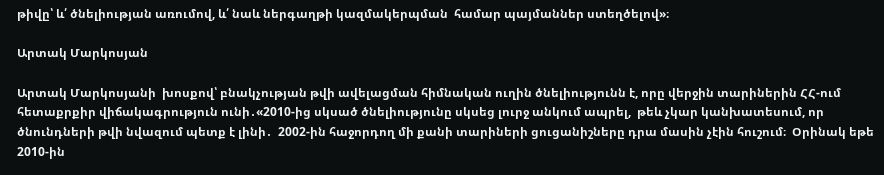թիվը՝ և՛ ծնելիության առումով, և՛ նաև ներգաղթի կազմակերպման  համար պայմաններ ստեղծելով»։

Արտակ Մարկոսյան

Արտակ Մարկոսյանի  խոսքով՝ բնակչության թվի ավելացման հիմնական ուղին ծնելիությունն է, որը վերջին տարիներին ՀՀ-ում հետաքրքիր վիճակագրություն ունի․«2010-ից սկսած ծնելիությունը սկսեց լուրջ անկում ապրել,  թեև չկար կանխատեսում, որ  ծնունդների թվի նվազում պետք է լինի․  2002-ին հաջորդող մի քանի տարիների ցուցանիշները դրա մասին չէին հուշում։  Օրինակ եթե 2010-ին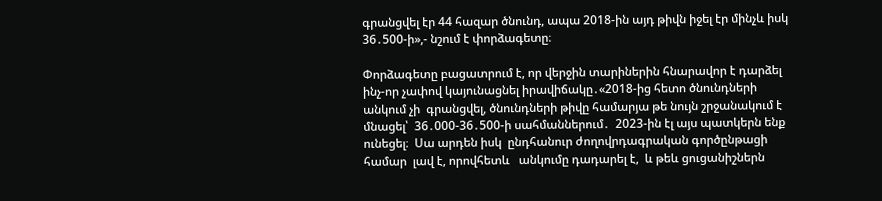գրանցվել էր 44 հազար ծնունդ, ապա 2018-ին այդ թիվն իջել էր մինչև իսկ 36․500-ի»,- նշում է փորձագետը։

Փորձագետը բացատրում է, որ վերջին տարիներին հնարավոր է դարձել ինչ-որ չափով կայունացնել իրավիճակը․«2018-ից հետո ծնունդների անկում չի  գրանցվել, ծնունդների թիվը համարյա թե նույն շրջանակում է մնացել՝  36․000-36․500-ի սահմաններում․  2023-ին էլ այս պատկերն ենք ունեցել։  Սա արդեն իսկ  ընդհանուր ժողովրդագրական գործընթացի համար  լավ է, որովհետև   անկումը դադարել է,  և թեև ցուցանիշներն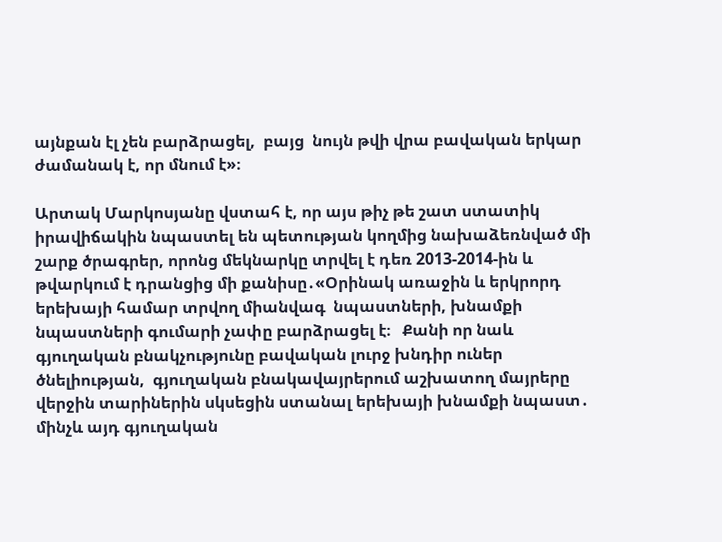այնքան էլ չեն բարձրացել,  բայց  նույն թվի վրա բավական երկար ժամանակ է, որ մնում է»։

Արտակ Մարկոսյանը վստահ է, որ այս թիչ թե շատ ստատիկ իրավիճակին նպաստել են պետության կողմից նախաձեռնված մի շարք ծրագրեր, որոնց մեկնարկը տրվել է դեռ 2013-2014-ին և թվարկում է դրանցից մի քանիսը․«Օրինակ առաջին և երկրորդ երեխայի համար տրվող միանվագ  նպաստների, խնամքի նպաստների գումարի չափը բարձրացել է։   Քանի որ նաև  գյուղական բնակչությունը բավական լուրջ խնդիր ուներ ծնելիության,  գյուղական բնակավայրերում աշխատող մայրերը  վերջին տարիներին սկսեցին ստանալ երեխայի խնամքի նպաստ․  մինչև այդ գյուղական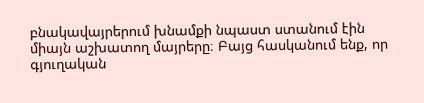բնակավայրերում խնամքի նպաստ ստանում էին միայն աշխատող մայրերը։ Բայց հասկանում ենք, որ գյուղական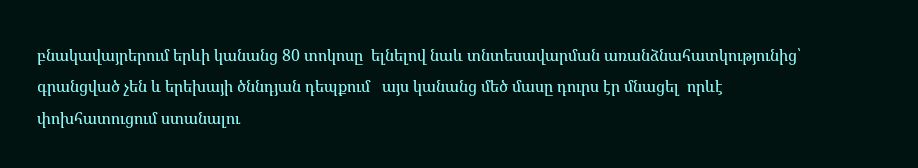բնակավայրերում երևի կանանց 80 տոկոսը  ելնելով նաև տնտեսավարման առանձնահատկությունից՝ գրանցված չեն և երեխայի ծննդյան դեպքում   այս կանանց մեծ մասը դուրս էր մնացել  որևէ  փոխհատուցում ստանալու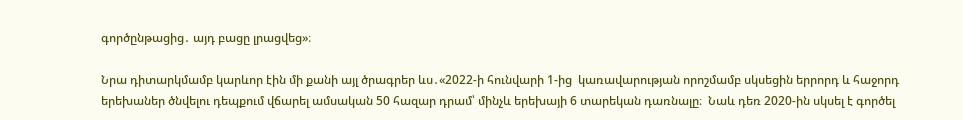գործընթացից․ այդ բացը լրացվեց»։

Նրա դիտարկմամբ կարևոր էին մի քանի այլ ծրագրեր ևս․«2022-ի հունվարի 1-ից  կառավարության որոշմամբ սկսեցին երրորդ և հաջորդ  երեխաներ ծնվելու դեպքում վճարել ամսական 50 հազար դրամ՝ մինչև երեխայի 6 տարեկան դառնալը։  Նաև դեռ 2020-ին սկսել է գործել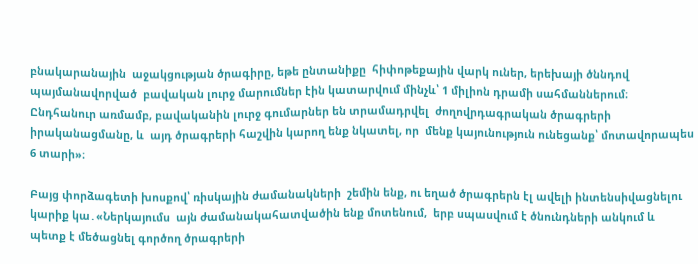բնակարանային  աջակցության ծրագիրը, եթե ընտանիքը  հիփոթեքային վարկ ուներ, երեխայի ծննդով պայմանավորված  բավական լուրջ մարումներ էին կատարվում մինչև՝ 1 միլիոն դրամի սահմաններում։ Ընդհանուր առմամբ, բավականին լուրջ գումարներ են տրամադրվել  ժողովրդագրական ծրագրերի իրականացմանը, և  այդ ծրագրերի հաշվին կարող ենք նկատել, որ  մենք կայունություն ունեցանք՝ մոտավորապես 6 տարի»։

Բայց փորձագետի խոսքով՝ ռիսկային ժամանակների  շեմին ենք, ու եղած ծրագրերն էլ ավելի ինտենսիվացնելու կարիք կա․«Ներկայումս  այն ժամանակահատվածին ենք մոտենում,  երբ սպասվում է ծնունդների անկում և  պետք է մեծացնել գործող ծրագրերի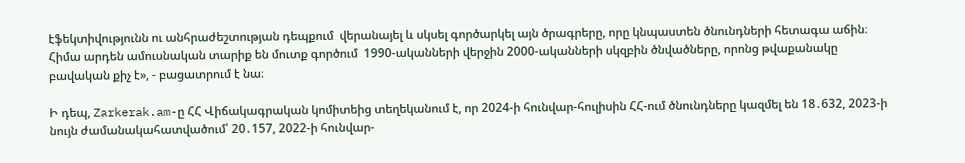էֆեկտիվությունն ու անհրաժեշտության դեպքում  վերանայել և սկսել գործարկել այն ծրագրերը, որը կնպաստեն ծնունդների հետագա աճին։ Հիմա արդեն ամուսնական տարիք են մուտք գործում  1990-ականների վերջին 2000-ականների սկզբին ծնվածները, որոնց թվաքանակը բավական քիչ է», - բացատրում է նա։

Ի դեպ, Zarkerak.am-ը ՀՀ Վիճակագրական կոմիտեից տեղեկանում է, որ 2024-ի հունվար-հուլիսին ՀՀ-ում ծնունդները կազմել են 18․632, 2023-ի նույն ժամանակահատվածում՝ 20․157, 2022-ի հունվար-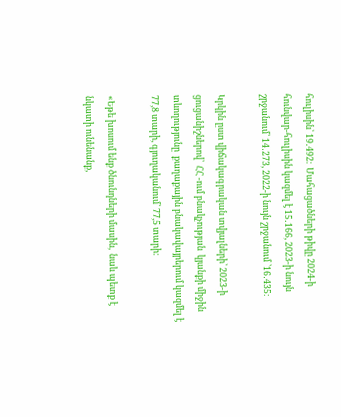հուլիսին՝ 19․492։  Մահացածների թիվը 2024-ի հունվար-հուլիսին կազմել է 15․166, 2023-ի նույն շրջանում՝ 14․273, 2022-ի նույն շրջանում ՝16․435։

Կրկին ըստ վիճակագրական տվյալների՝ 2023-ի ցուցանիշներով՝  ՀՀ -ում բնակչության  կյանքի միջին տևողությունը  քաղաքային բնակավայրերում կազմել է 77,8 տարի, գյուղականում՝ 77,5 տարի։

«Եթե խոսում ենք ծնունդների մասին,  նաև պետք է նկատի ունենանք,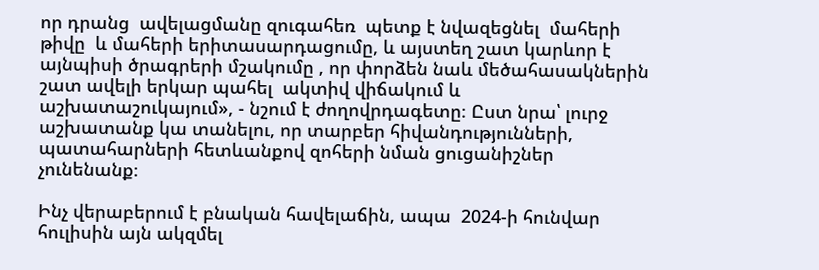որ դրանց  ավելացմանը զուգահեռ  պետք է նվազեցնել  մահերի թիվը  և մահերի երիտասարդացումը, և այստեղ շատ կարևոր է այնպիսի ծրագրերի մշակումը , որ փորձեն նաև մեծահասակներին շատ ավելի երկար պահել  ակտիվ վիճակում և աշխատաշուկայում», - նշում է ժողովրդագետը։ Ըստ նրա՝ լուրջ աշխատանք կա տանելու, որ տարբեր հիվանդությունների, պատահարների հետևանքով զոհերի նման ցուցանիշներ չունենանք։

Ինչ վերաբերում է բնական հավելաճին, ապա  2024-ի հունվար հուլիսին այն ակզմել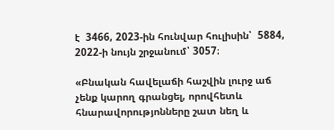է  3466, 2023-ին հունվար հուլիսին՝  5884, 2022-ի նույն շրջանում՝ 3057։

«Բնական հավելաճի հաշվին լուրջ աճ չենք կարող գրանցել, որովհետև հնարավորությոնները շատ նեղ և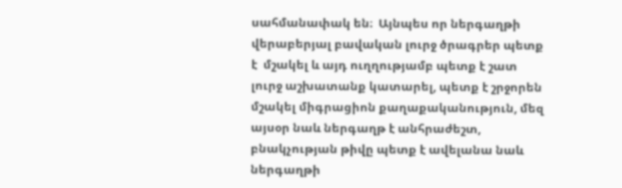սահմանափակ են։  Այնպես որ ներգաղթի վերաբերյալ բավական լուրջ ծրագրեր պետք է  մշակել և այդ ուղղությամբ պետք է շատ լուրջ աշխատանք կատարել, պետք է շրջորեն մշակել միգրացիոն քաղաքականություն, մեզ այսօր նաև ներգաղթ է անհրաժեշտ, բնակչության թիվը պետք է ավելանա նաև  ներգաղթի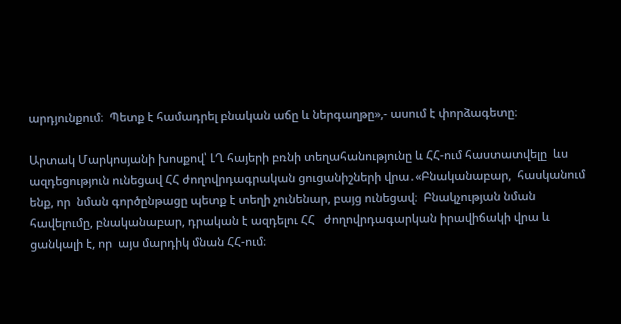արդյունքում։  Պետք է համադրել բնական աճը և ներգաղթը»,- ասում է փորձագետը։

Արտակ Մարկոսյանի խոսքով՝ ԼՂ հայերի բռնի տեղահանությունը և ՀՀ-ում հաստատվելը  ևս ազդեցություն ունեցավ ՀՀ ժողովրդագրական ցուցանիշների վրա․«Բնականաբար,  հասկանում ենք, որ  նման գործընթացը պետք է տեղի չունենար, բայց ունեցավ։  Բնակչության նման հավելումը, բնականաբար, դրական է ազդելու ՀՀ   ժողովրդագարկան իրավիճակի վրա և  ցանկալի է, որ  այս մարդիկ մնան ՀՀ-ում։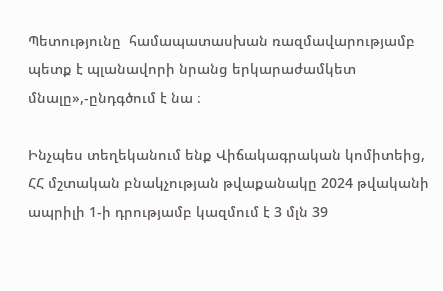Պետությունը  համապատասխան ռազմավարությամբ  պետք է պլանավորի նրանց երկարաժամկետ մնալը»,-ընդգծում է նա ։

Ինչպես տեղեկանում ենք Վիճակագրական կոմիտեից, ՀՀ մշտական բնակչության թվաքանակը 2024 թվականի ապրիլի 1-ի դրությամբ կազմում է 3 մլն 39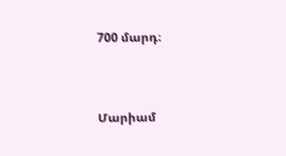700 մարդ։



Մարիամ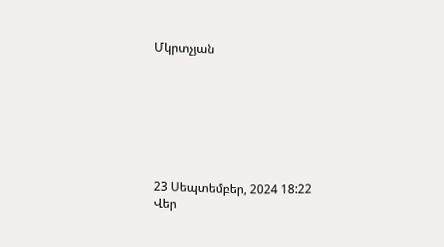Մկրտչյան







23 Սեպտեմբեր, 2024 18:22
Վեր